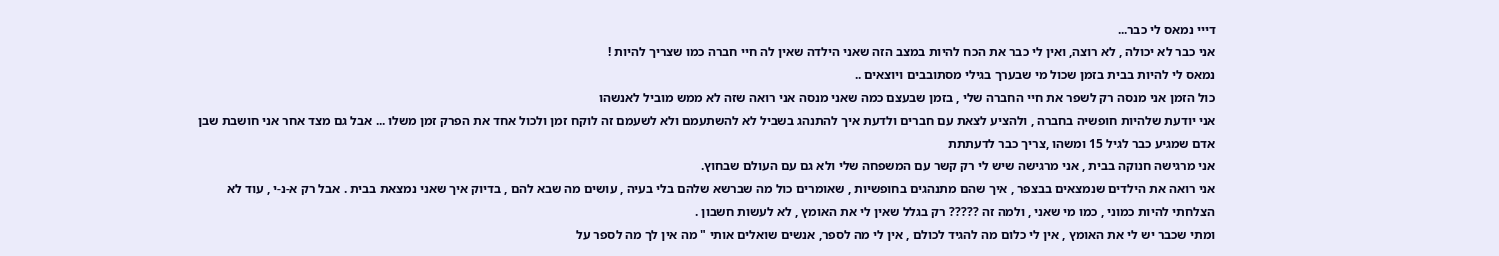דייי נמאס לי כבר...
אני כבר לא יכולה , לא רוצה, ואין לי כבר את הכח להיות במצב הזה שאני הילדה שאין לה חיי חברה כמו שצריך להיות !
נמאס לי להיות בבית בזמן שכול מי שבערך בגילי מסתובבים ויוצאים ..
כול הזמן אני מנסה רק לשפר את חיי החברה שלי , בזמן שבעצם כמה שאני מנסה אני רואה שזה לא ממש מוביל לאנשהו
אני יודעת שלהיות חופשיה בחברה , ולהציע לצאת עם חברים ולדעת איך להתנהג בשביל לא להשתעמם ולא לשעמם זה לוקח זמן ולכול אחד את הפרק זמן משלו ... אבל גם מצד אחר אני חושבת שבן אדם שמגיע כבר לגיל 15 ומשהו ,צריך כבר לדעתתת
אני מרגישה חנוקה בבית , אני מרגישה שיש לי רק קשר עם המשפחה שלי ולא גם עם העולם שבחוץ.
אני רואה את הילדים שנמצאים בבצפר , איך שהם מתנהגים בחופשיות , שאומרים כול מה שברשא שלהם בלי בעיה , עושים מה שבא להם , בדיוק איך שאני נמצאת בבית . אבל רק א-נ-י , עוד לא הצלחתי להיות כמוני , כמו מי שאני , ולמה זה ????? רק בגלל שאין לי את האומץ , לא לעשות חשבון .
ומתי שכבר יש לי את האומץ , אין לי כלום מה להגיד לכולם , אין לי מה לספר, אנשים שואלים אותי " מה אין לך מה לספר על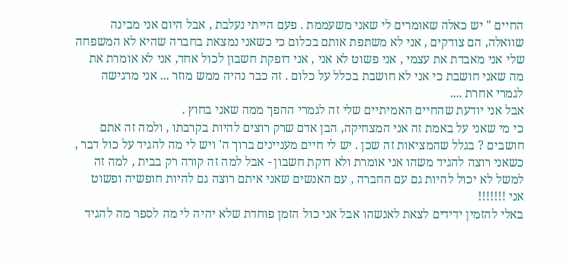החיים " יש כאלה שאומרים לי שאני משעממת . פעם הייתי נעלבת , אבל היום אני מבינה שוואלה, הם צודקים , אני לא משתפת אותם בכלום כי כשאני נמצאת בחברה שהיא לא המשפחה שלי אני מאבדת את עצמי , אני פשוט לא אני , אני דופקת חשבון לכול אחד, אני לא אומרת את מה שאני חושבת כי אני לא חושבת בכלל על כלום . זה כבר נהיה ממש מוזר ... אני מרגישה לגמרי אחרת ....
אבל אני יודעת שהחיים האמיתיים שלי זה לגמרי ההפך ממה שאני בחוץ .
כי מי שאני על באמת זה אני המצחיקה, הבן אדם שרק רוצים להיות בקרבתו , ולמה זה אתם חושבים ? בגלל שהמציאות זה שכן . יש לי חיים מעניינים ברוך ה' ויש לי מה להגיד על כול דבר , כשאני רוצה להגיד משהו אני אומרת ולא דוקת חשבון - אבל למה זה קורה רק בבית , למה זה למשל לא יכול להיות גם עם החברה , עם האנשים שאני איתם רוצה גם להיות חופשיה ופשוט אני !!!!!!!
באלי להזמין ידידים לצאת לאנשהו אבל אני כול הזמן פוחדת שלא יהיה לי מה לספר מה להגיד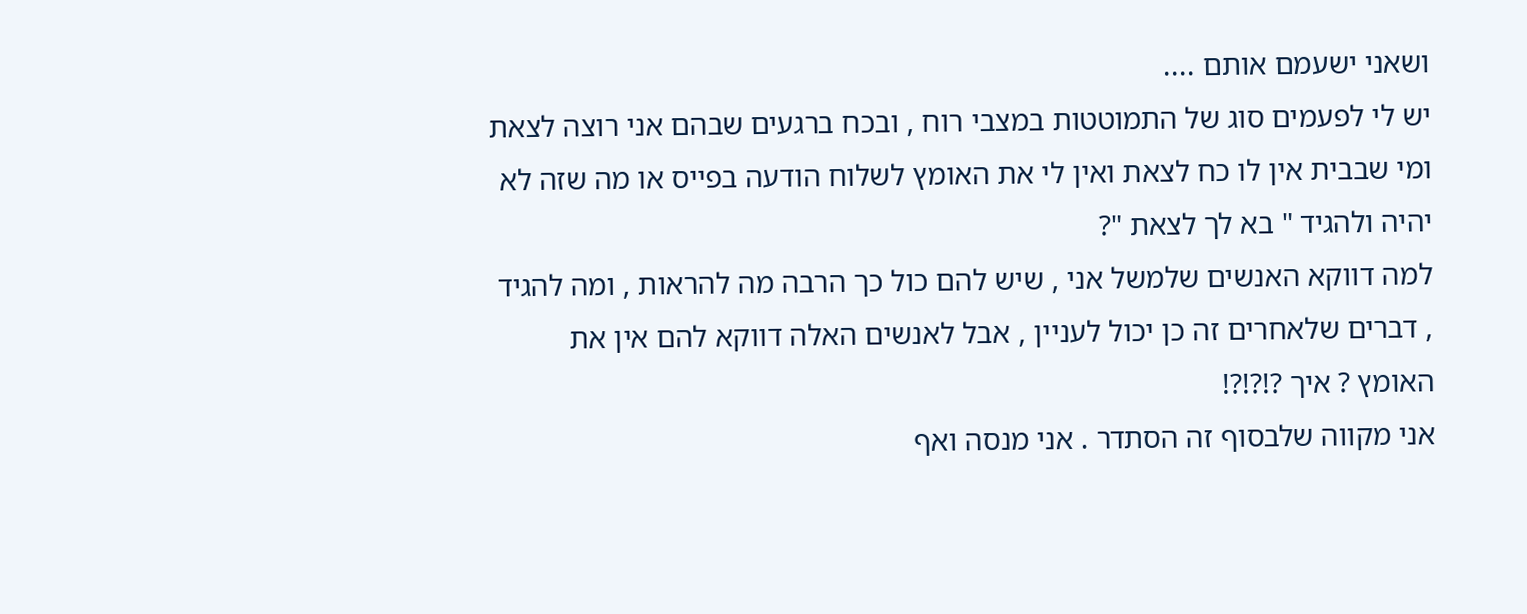ושאני ישעמם אותם ....
יש לי לפעמים סוג של התמוטטות במצבי רוח , ובכח ברגעים שבהם אני רוצה לצאת ומי שבבית אין לו כח לצאת ואין לי את האומץ לשלוח הודעה בפייס או מה שזה לא יהיה ולהגיד " בא לך לצאת "?
למה דווקא האנשים שלמשל אני , שיש להם כול כך הרבה מה להראות , ומה להגיד , דברים שלאחרים זה כן יכול לעניין , אבל לאנשים האלה דווקא להם אין את האומץ ? איך ?!?!?!
אני מקווה שלבסוף זה הסתדר . אני מנסה ואף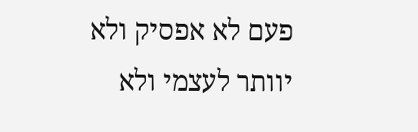פעם לא אפסיק ולא יוותר לעצמי ולא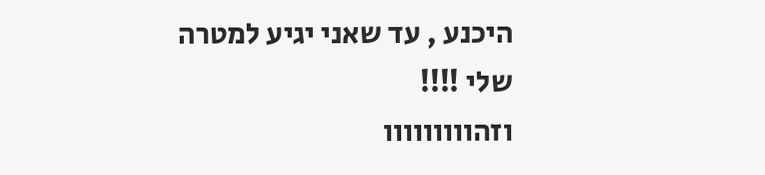היכנע , עד שאני יגיע למטרה שלי !!!!
וזהווווווווו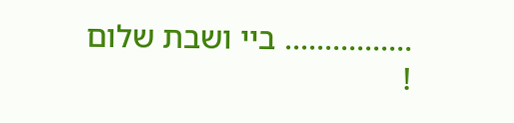................ ביי ושבת שלום !